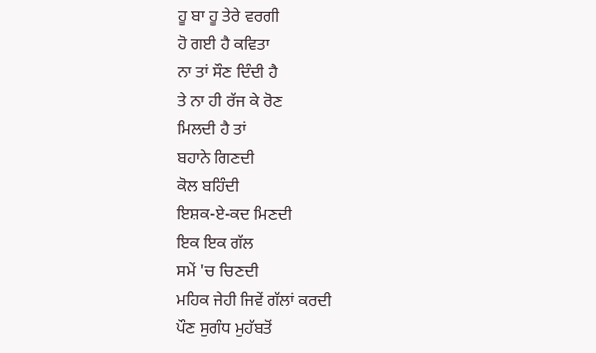ਹੂ ਬਾ ਹੂ ਤੇਰੇ ਵਰਗੀ
ਹੋ ਗਈ ਹੈ ਕਵਿਤਾ
ਨਾ ਤਾਂ ਸੌਣ ਦਿੰਦੀ ਹੈ
ਤੇ ਨਾ ਹੀ ਰੱਜ ਕੇ ਰੋਣ
ਮਿਲਦੀ ਹੈ ਤਾਂ
ਬਹਾਨੇ ਗਿਣਦੀ
ਕੋਲ ਬਹਿੰਦੀ
ਇਸ਼ਕ-ਏ-ਕਦ ਮਿਣਦੀ
ਇਕ ਇਕ ਗੱਲ
ਸਮੇਂ 'ਚ ਚਿਣਦੀ
ਮਹਿਕ ਜੇਹੀ ਜਿਵੇਂ ਗੱਲਾਂ ਕਰਦੀ
ਪੌਣ ਸੁਗੰਧ ਮੁਹੱਬਤੋਂ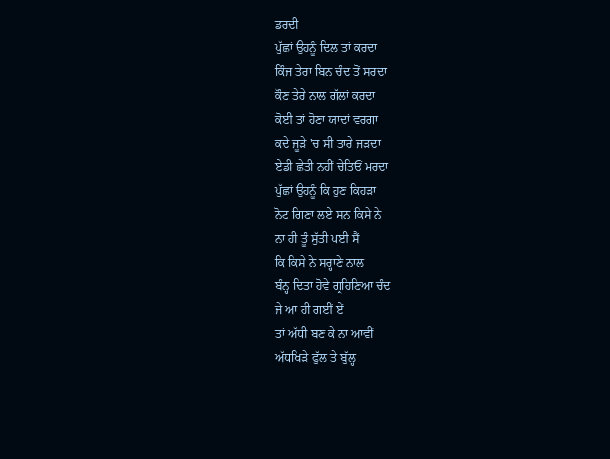ਡਰਦੀ
ਪੁੱਛਾਂ ਉਹਨੂੰ ਦਿਲ ਤਾਂ ਕਰਦਾ
ਕਿੰਜ ਤੇਰਾ ਬਿਨ ਚੰਦ ਤੋਂ ਸਰਦਾ
ਕੌਣ ਤੇਰੇ ਨਾਲ ਗੱਲਾਂ ਕਰਦਾ
ਕੋਈ ਤਾਂ ਹੋਣਾ ਯਾਦਾਂ ਵਰਗਾ
ਕਦੇ ਜੂੜੇ 'ਚ ਸੀ ਤਾਰੇ ਜੜਦਾ
ਏਡੀ ਛੇਤੀ ਨਹੀਂ ਚੇਤਿਓਂ ਮਰਦਾ
ਪੁੱਛਾਂ ਉਹਨੂੰ ਕਿ ਹੁਣ ਕਿਹੜਾ
ਨੋਟ ਗਿਣਾ ਲਏ ਸਨ ਕਿਸੇ ਨੇ
ਨਾ ਹੀ ਤੂੰ ਸੁੱਤੀ ਪਈ ਸੈਂ
ਕਿ ਕਿਸੇ ਨੇ ਸਰ੍ਹਾਣੇ ਨਾਲ
ਬੰਨ੍ਹ ਦਿਤਾ ਹੋਵੇ ਗ੍ਰਹਿਣਿਆ ਚੰਦ
ਜੇ ਆ ਹੀ ਗਈਂ ਏਂ
ਤਾਂ ਅੱਧੀ ਬਣ ਕੇ ਨਾ ਆਵੀਂ
ਅੱਧਖਿੜੇ ਫੁੱਲ ਤੇ ਬੁੱਲ੍ਹ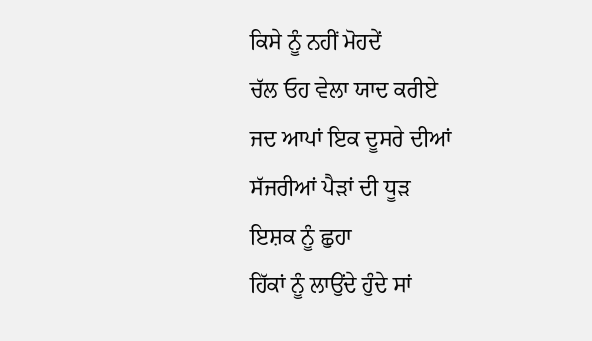ਕਿਸੇ ਨੂੰ ਨਹੀਂ ਮੋਹਦੇਂ
ਚੱਲ ਓਹ ਵੇਲਾ ਯਾਦ ਕਰੀਏ
ਜਦ ਆਪਾਂ ਇਕ ਦੂਸਰੇ ਦੀਆਂ
ਸੱਜਰੀਆਂ ਪੈੜਾਂ ਦੀ ਧੂੜ
ਇਸ਼ਕ ਨੂੰ ਛੁਹਾ
ਹਿੱਕਾਂ ਨੂੰ ਲਾਉਂਦੇ ਹੁੰਦੇ ਸਾਂ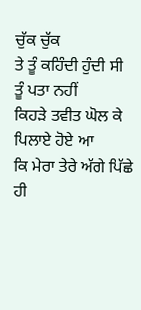ਚੁੱਕ ਚੁੱਕ
ਤੇ ਤੂੰ ਕਹਿੰਦੀ ਹੁੰਦੀ ਸੀ
ਤੂੰ ਪਤਾ ਨਹੀਂ
ਕਿਹੜੇ ਤਵੀਤ ਘੋਲ ਕੇ
ਪਿਲਾਏ ਹੋਏ ਆ
ਕਿ ਮੇਰਾ ਤੇਰੇ ਅੱਗੇ ਪਿੱਛੇ ਹੀ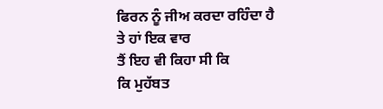ਫਿਰਨ ਨੂੰ ਜੀਅ ਕਰਦਾ ਰਹਿੰਦਾ ਹੈ
ਤੇ ਹਾਂ ਇਕ ਵਾਰ
ਤੈਂ ਇਹ ਵੀ ਕਿਹਾ ਸੀ ਕਿ
ਕਿ ਮੁਹੱਬਤ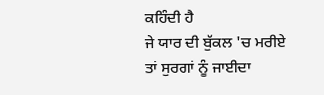ਕਹਿੰਦੀ ਹੈ
ਜੇ ਯਾਰ ਦੀ ਬੁੱਕਲ 'ਚ ਮਰੀਏ
ਤਾਂ ਸੁਰਗਾਂ ਨੂੰ ਜਾਈਦਾ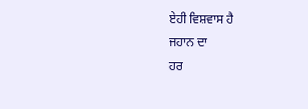ਏਹੀ ਵਿਸ਼ਵਾਸ ਹੈ
ਜਹਾਨ ਦਾ
ਹਰ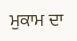ਮੁਕਾਮ ਦਾ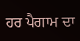ਹਰ ਪੈਗਾਮ ਦਾ